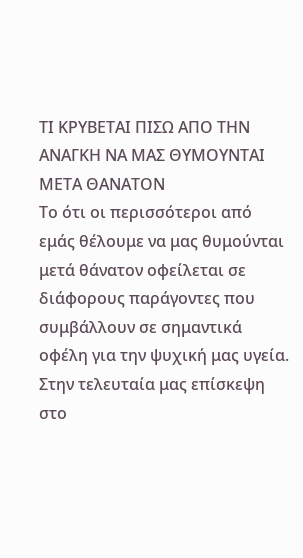ΤΙ ΚΡΥΒΕΤΑΙ ΠΙΣΩ ΑΠΟ ΤΗΝ ΑΝΑΓΚΗ ΝΑ ΜΑΣ ΘΥΜΟΥΝΤΑΙ ΜΕΤΑ ΘΑΝΑΤΟΝ
Το ότι οι περισσότεροι από εμάς θέλουμε να μας θυμούνται μετά θάνατον οφείλεται σε διάφορους παράγοντες που συμβάλλουν σε σημαντικά οφέλη για την ψυχική μας υγεία.
Στην τελευταία μας επίσκεψη στο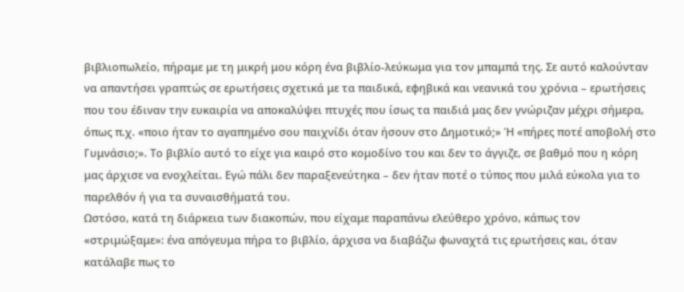βιβλιοπωλείο, πήραμε με τη μικρή μου κόρη ένα βιβλίο-λεύκωμα για τον μπαμπά της. Σε αυτό καλούνταν να απαντήσει γραπτώς σε ερωτήσεις σχετικά με τα παιδικά, εφηβικά και νεανικά του χρόνια – ερωτήσεις που του έδιναν την ευκαιρία να αποκαλύψει πτυχές που ίσως τα παιδιά μας δεν γνώριζαν μέχρι σήμερα, όπως π.χ. «ποιο ήταν το αγαπημένο σου παιχνίδι όταν ήσουν στο Δημοτικό;» Ή «πήρες ποτέ αποβολή στο Γυμνάσιο;». Το βιβλίο αυτό το είχε για καιρό στο κομοδίνο του και δεν το άγγιζε, σε βαθμό που η κόρη μας άρχισε να ενοχλείται. Εγώ πάλι δεν παραξενεύτηκα – δεν ήταν ποτέ ο τύπος που μιλά εύκολα για το παρελθόν ή για τα συναισθήματά του.
Ωστόσο, κατά τη διάρκεια των διακοπών, που είχαμε παραπάνω ελεύθερο χρόνο, κάπως τον «στριμώξαμε»: ένα απόγευμα πήρα το βιβλίο, άρχισα να διαβάζω φωναχτά τις ερωτήσεις και, όταν κατάλαβε πως το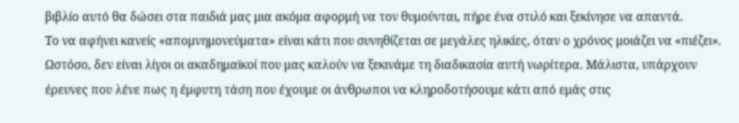βιβλίο αυτό θα δώσει στα παιδιά μας μια ακόμα αφορμή να τον θυμούνται, πήρε ένα στιλό και ξεκίνησε να απαντά.
Το να αφήνει κανείς «απομνημονεύματα» είναι κάτι που συνηθίζεται σε μεγάλες ηλικίες, όταν ο χρόνος μοιάζει να «πιέζει». Ωστόσο, δεν είναι λίγοι οι ακαδημαϊκοί που μας καλούν να ξεκινάμε τη διαδικασία αυτή νωρίτερα. Μάλιστα, υπάρχουν έρευνες που λένε πως η έμφυτη τάση που έχουμε οι άνθρωποι να κληροδοτήσουμε κάτι από εμάς στις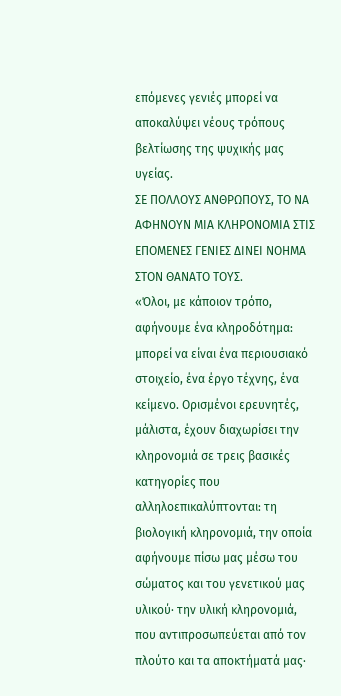επόμενες γενιές μπορεί να αποκαλύψει νέους τρόπους βελτίωσης της ψυχικής μας υγείας.
ΣΕ ΠΟΛΛΟΥΣ ΑΝΘΡΩΠΟΥΣ, ΤΟ ΝΑ ΑΦΗΝΟΥΝ ΜΙΑ ΚΛΗΡΟΝΟΜΙΑ ΣΤΙΣ ΕΠΟΜΕΝΕΣ ΓΕΝΙΕΣ ΔΙΝΕΙ ΝΟΗΜΑ ΣΤΟΝ ΘΑΝΑΤΟ ΤΟΥΣ.
«Όλοι, με κάποιον τρόπο, αφήνουμε ένα κληροδότημα: μπορεί να είναι ένα περιουσιακό στοιχείο, ένα έργο τέχνης, ένα κείμενο. Ορισμένοι ερευνητές, μάλιστα, έχουν διαχωρίσει την κληρονομιά σε τρεις βασικές κατηγορίες που αλληλοεπικαλύπτονται: τη βιολογική κληρονομιά, την οποία αφήνουμε πίσω μας μέσω του σώματος και του γενετικού μας υλικού· την υλική κληρονομιά, που αντιπροσωπεύεται από τον πλούτο και τα αποκτήματά μας·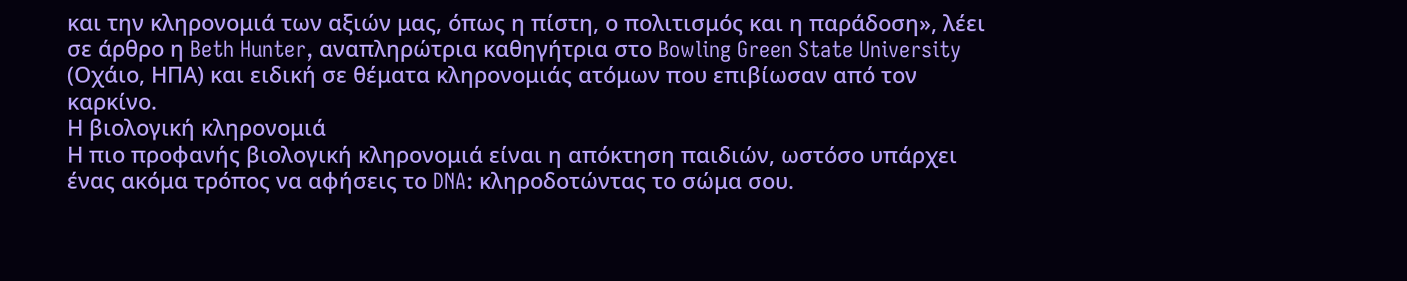και την κληρονομιά των αξιών μας, όπως η πίστη, ο πολιτισμός και η παράδοση», λέει σε άρθρο η Beth Hunter, αναπληρώτρια καθηγήτρια στο Bowling Green State University (Οχάιο, ΗΠΑ) και ειδική σε θέματα κληρονομιάς ατόμων που επιβίωσαν από τον καρκίνο.
Η βιολογική κληρονομιά
Η πιο προφανής βιολογική κληρονομιά είναι η απόκτηση παιδιών, ωστόσο υπάρχει ένας ακόμα τρόπος να αφήσεις το DNA: κληροδοτώντας το σώμα σου.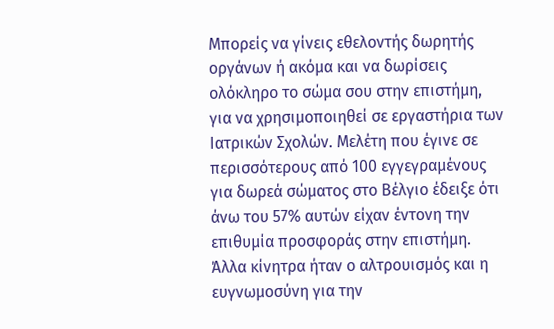Μπορείς να γίνεις εθελοντής δωρητής οργάνων ή ακόμα και να δωρίσεις ολόκληρο το σώμα σου στην επιστήμη, για να χρησιμοποιηθεί σε εργαστήρια των Ιατρικών Σχολών. Μελέτη που έγινε σε περισσότερους από 100 εγγεγραμένους για δωρεά σώματος στο Βέλγιο έδειξε ότι άνω του 57% αυτών είχαν έντονη την επιθυμία προσφοράς στην επιστήμη. Άλλα κίνητρα ήταν ο αλτρουισμός και η ευγνωμοσύνη για την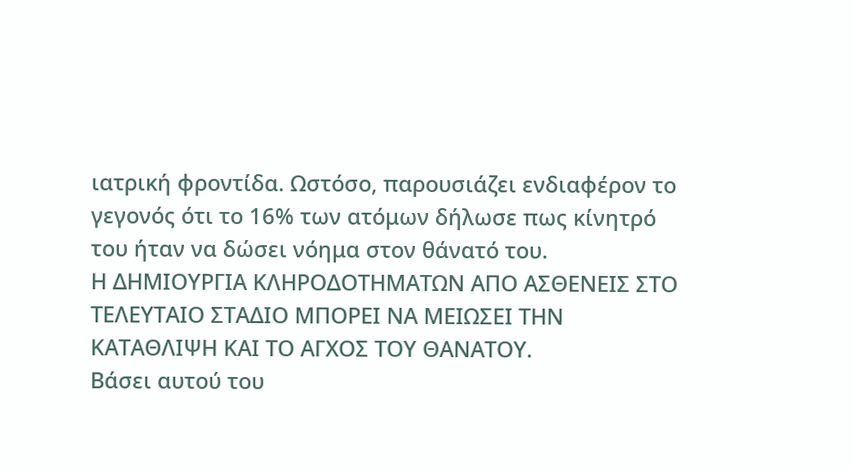ιατρική φροντίδα. Ωστόσο, παρουσιάζει ενδιαφέρον το γεγονός ότι το 16% των ατόμων δήλωσε πως κίνητρό του ήταν να δώσει νόημα στον θάνατό του.
Η ΔΗΜΙΟΥΡΓΙΑ ΚΛΗΡΟΔΟΤΗΜΑΤΩΝ ΑΠΟ ΑΣΘΕΝΕΙΣ ΣΤΟ ΤΕΛΕΥΤΑΙΟ ΣΤΑΔΙΟ ΜΠΟΡΕΙ ΝΑ ΜΕΙΩΣΕΙ ΤΗΝ ΚΑΤΑΘΛΙΨΗ ΚΑΙ ΤΟ ΑΓΧΟΣ ΤΟΥ ΘΑΝΑΤΟΥ.
Βάσει αυτού του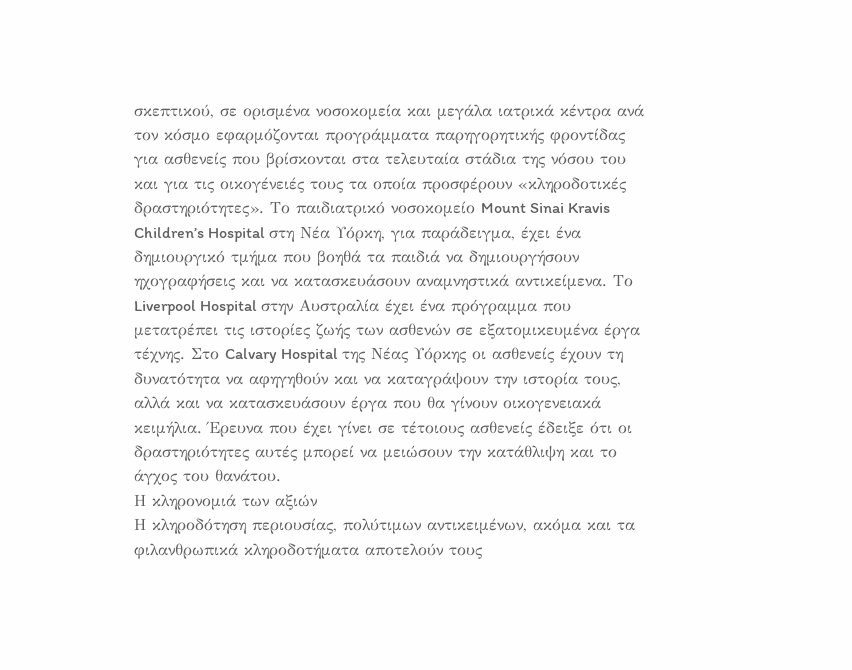σκεπτικού, σε ορισμένα νοσοκομεία και μεγάλα ιατρικά κέντρα ανά τον κόσμο εφαρμόζονται προγράμματα παρηγορητικής φροντίδας για ασθενείς που βρίσκονται στα τελευταία στάδια της νόσου του και για τις οικογένειές τους τα οποία προσφέρουν «κληροδοτικές δραστηριότητες». Το παιδιατρικό νοσοκομείο Mount Sinai Kravis Children’s Hospital στη Νέα Υόρκη, για παράδειγμα, έχει ένα δημιουργικό τμήμα που βοηθά τα παιδιά να δημιουργήσουν ηχογραφήσεις και να κατασκευάσουν αναμνηστικά αντικείμενα. Το Liverpool Hospital στην Αυστραλία έχει ένα πρόγραμμα που μετατρέπει τις ιστορίες ζωής των ασθενών σε εξατομικευμένα έργα τέχνης. Στο Calvary Hospital της Νέας Υόρκης οι ασθενείς έχουν τη δυνατότητα να αφηγηθούν και να καταγράψουν την ιστορία τους, αλλά και να κατασκευάσουν έργα που θα γίνουν οικογενειακά κειμήλια. Έρευνα που έχει γίνει σε τέτοιους ασθενείς έδειξε ότι οι δραστηριότητες αυτές μπορεί να μειώσουν την κατάθλιψη και το άγχος του θανάτου.
Η κληρονομιά των αξιών
Η κληροδότηση περιουσίας, πολύτιμων αντικειμένων, ακόμα και τα φιλανθρωπικά κληροδοτήματα αποτελούν τους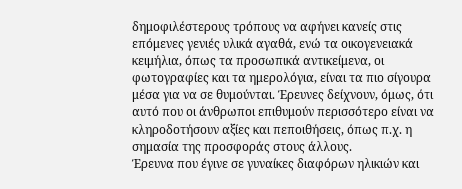δημοφιλέστερους τρόπους να αφήνει κανείς στις επόμενες γενιές υλικά αγαθά, ενώ τα οικογενειακά κειμήλια, όπως τα προσωπικά αντικείμενα, οι φωτογραφίες και τα ημερολόγια, είναι τα πιο σίγουρα μέσα για να σε θυμούνται. Έρευνες δείχνουν, όμως, ότι αυτό που οι άνθρωποι επιθυμούν περισσότερο είναι να κληροδοτήσουν αξίες και πεποιθήσεις, όπως π.χ. η σημασία της προσφοράς στους άλλους.
Έρευνα που έγινε σε γυναίκες διαφόρων ηλικιών και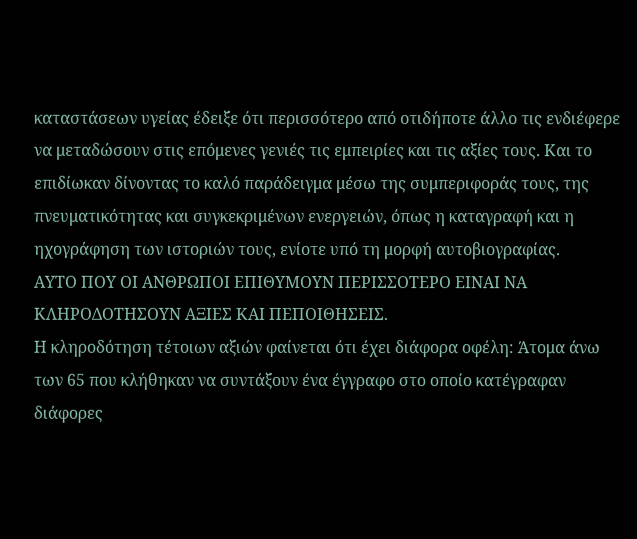καταστάσεων υγείας έδειξε ότι περισσότερο από οτιδήποτε άλλο τις ενδιέφερε να μεταδώσουν στις επόμενες γενιές τις εμπειρίες και τις αξίες τους. Και το επιδίωκαν δίνοντας το καλό παράδειγμα μέσω της συμπεριφοράς τους, της πνευματικότητας και συγκεκριμένων ενεργειών, όπως η καταγραφή και η ηχογράφηση των ιστοριών τους, ενίοτε υπό τη μορφή αυτοβιογραφίας.
ΑΥΤΟ ΠΟΥ ΟΙ ΑΝΘΡΩΠΟΙ ΕΠΙΘΥΜΟΥΝ ΠΕΡΙΣΣΟΤΕΡΟ ΕΙΝΑΙ ΝΑ ΚΛΗΡΟΔΟΤΗΣΟΥΝ ΑΞΙΕΣ ΚΑΙ ΠΕΠΟΙΘΗΣΕΙΣ.
Η κληροδότηση τέτοιων αξιών φαίνεται ότι έχει διάφορα οφέλη: Άτομα άνω των 65 που κλήθηκαν να συντάξουν ένα έγγραφο στο οποίο κατέγραφαν διάφορες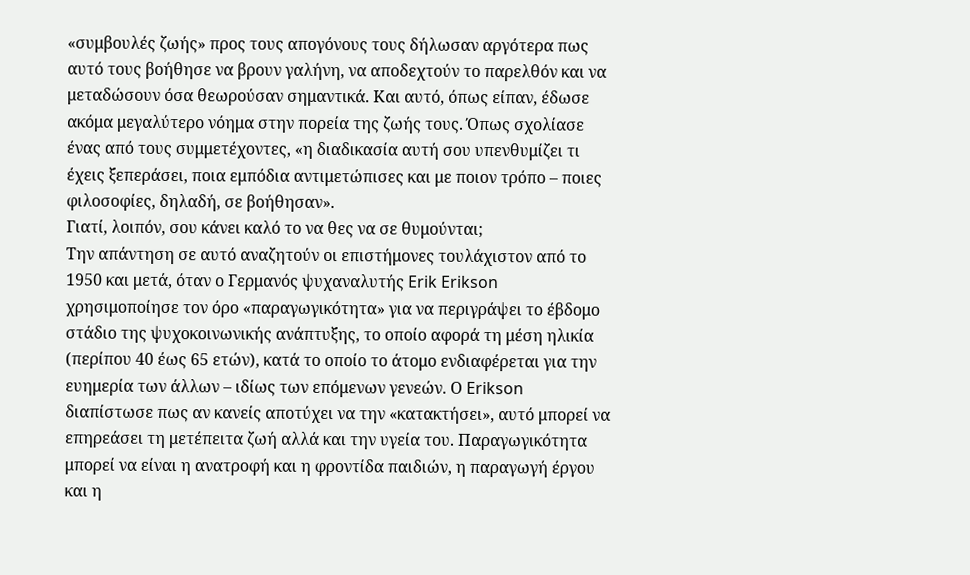«συμβουλές ζωής» προς τους απογόνους τους δήλωσαν αργότερα πως αυτό τους βοήθησε να βρουν γαλήνη, να αποδεχτούν το παρελθόν και να μεταδώσουν όσα θεωρούσαν σημαντικά. Και αυτό, όπως είπαν, έδωσε ακόμα μεγαλύτερο νόημα στην πορεία της ζωής τους. Όπως σχολίασε ένας από τους συμμετέχοντες, «η διαδικασία αυτή σου υπενθυμίζει τι έχεις ξεπεράσει, ποια εμπόδια αντιμετώπισες και με ποιον τρόπο – ποιες φιλοσοφίες, δηλαδή, σε βοήθησαν».
Γιατί, λοιπόν, σου κάνει καλό το να θες να σε θυμούνται;
Την απάντηση σε αυτό αναζητούν οι επιστήμονες τουλάχιστον από το 1950 και μετά, όταν ο Γερμανός ψυχαναλυτής Erik Erikson χρησιμοποίησε τον όρο «παραγωγικότητα» για να περιγράψει το έβδομο στάδιο της ψυχοκοινωνικής ανάπτυξης, το οποίο αφορά τη μέση ηλικία (περίπου 40 έως 65 ετών), κατά το οποίο το άτομο ενδιαφέρεται για την ευημερία των άλλων – ιδίως των επόμενων γενεών. Ο Erikson διαπίστωσε πως αν κανείς αποτύχει να την «κατακτήσει», αυτό μπορεί να επηρεάσει τη μετέπειτα ζωή αλλά και την υγεία του. Παραγωγικότητα μπορεί να είναι η ανατροφή και η φροντίδα παιδιών, η παραγωγή έργου και η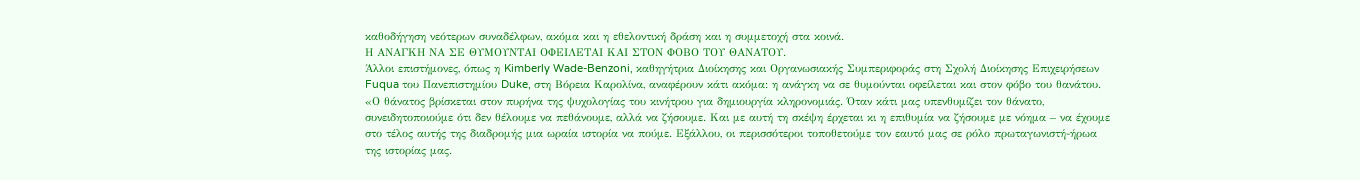καθοδήγηση νεότερων συναδέλφων, ακόμα και η εθελοντική δράση και η συμμετοχή στα κοινά.
Η ΑΝΑΓΚΗ ΝΑ ΣΕ ΘΥΜΟΥΝΤΑΙ ΟΦΕΙΛΕΤΑΙ ΚΑΙ ΣΤΟΝ ΦΟΒΟ ΤΟΥ ΘΑΝΑΤΟΥ.
Άλλοι επιστήμονες, όπως η Kimberly Wade-Benzoni, καθηγήτρια Διοίκησης και Οργανωσιακής Συμπεριφοράς στη Σχολή Διοίκησης Επιχειρήσεων Fuqua του Πανεπιστημίου Duke, στη Βόρεια Καρολίνα, αναφέρουν κάτι ακόμα: η ανάγκη να σε θυμούνται οφείλεται και στον φόβο του θανάτου. «Ο θάνατος βρίσκεται στον πυρήνα της ψυχολογίας του κινήτρου για δημιουργία κληρονομιάς. Όταν κάτι μας υπενθυμίζει τον θάνατο, συνειδητοποιούμε ότι δεν θέλουμε να πεθάνουμε, αλλά να ζήσουμε. Και με αυτή τη σκέψη έρχεται κι η επιθυμία να ζήσουμε με νόημα – να έχουμε στο τέλος αυτής της διαδρομής μια ωραία ιστορία να πούμε. Εξάλλου, οι περισσότεροι τοποθετούμε τον εαυτό μας σε ρόλο πρωταγωνιστή-ήρωα της ιστορίας μας.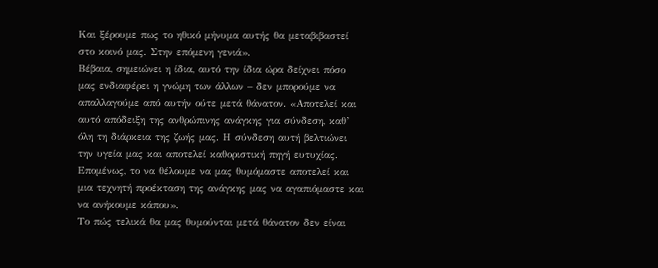Και ξέρουμε πως το ηθικό μήνυμα αυτής θα μεταβιβαστεί στο κοινό μας. Στην επόμενη γενιά».
Βέβαια, σημειώνει η ίδια, αυτό την ίδια ώρα δείχνει πόσο μας ενδιαφέρει η γνώμη των άλλων – δεν μπορούμε να απαλλαγούμε από αυτήν ούτε μετά θάνατον. «Αποτελεί και αυτό απόδειξη της ανθρώπινης ανάγκης για σύνδεση, καθ’ όλη τη διάρκεια της ζωής μας. Η σύνδεση αυτή βελτιώνει την υγεία μας και αποτελεί καθοριστική πηγή ευτυχίας. Επομένως, το να θέλουμε να μας θυμόμαστε αποτελεί και μια τεχνητή προέκταση της ανάγκης μας να αγαπιόμαστε και να ανήκουμε κάπου».
Το πώς τελικά θα μας θυμούνται μετά θάνατον δεν είναι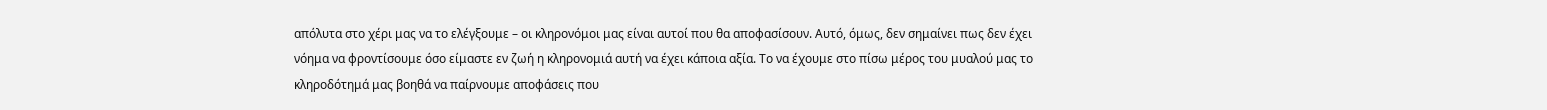απόλυτα στο χέρι μας να το ελέγξουμε – οι κληρονόμοι μας είναι αυτοί που θα αποφασίσουν. Αυτό, όμως, δεν σημαίνει πως δεν έχει νόημα να φροντίσουμε όσο είμαστε εν ζωή η κληρονομιά αυτή να έχει κάποια αξία. Το να έχουμε στο πίσω μέρος του μυαλού μας το κληροδότημά μας βοηθά να παίρνουμε αποφάσεις που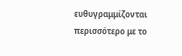ευθυγραμμίζονται περισσότερο με το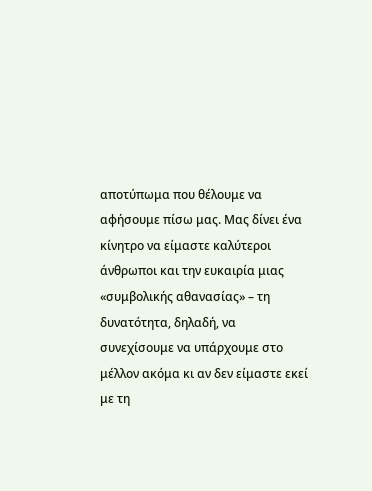αποτύπωμα που θέλουμε να αφήσουμε πίσω μας. Μας δίνει ένα κίνητρο να είμαστε καλύτεροι άνθρωποι και την ευκαιρία μιας «συμβολικής αθανασίας» – τη δυνατότητα, δηλαδή, να συνεχίσουμε να υπάρχουμε στο μέλλον ακόμα κι αν δεν είμαστε εκεί με τη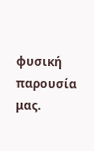φυσική παρουσία μας.